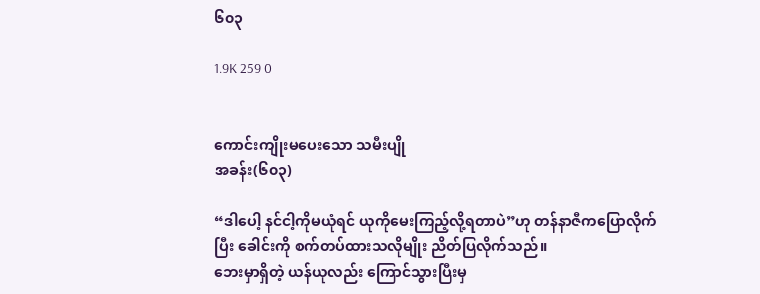၆၀၃

1.9K 259 0


ကောင်းကျိုးမပေးသော သမီးပျို
အခန်း(၆၀၃)

“ဒါပေါ့ နင်ငါ့ကိုမယုံရင် ယုကိုမေးကြည့်လို့ရတာပဲ”ဟု တန်နာဇီကပြောလိုက်ပြီး ခေါင်းကို စက်တပ်ထားသလိုမျိုး ညိတ်ပြလိုက်သည်။
ဘေးမှာရှိတဲ့ ယန်ယုလည်း ကြောင်သွားပြီးမှ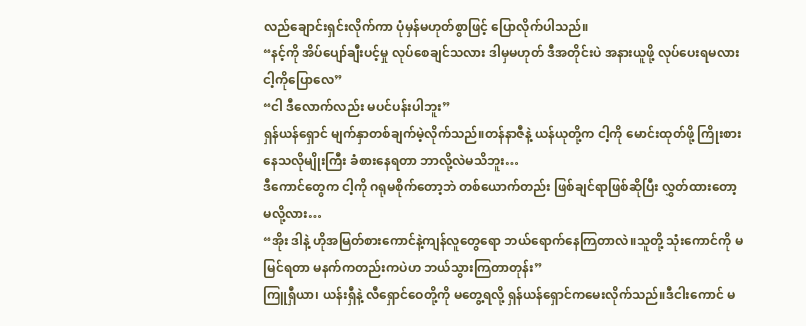လည်ချောင်းရှင်းလိုက်ကာ ပုံမှန်မဟုတ်စွာဖြင့် ပြောလိုက်ပါသည်။
“နင့်ကို အိပ်ပျော်ချီးပင့်မှု လုပ်စေချင်သလား ဒါမှမဟုတ် ဒီအတိုင်းပဲ အနားယူဖို့ လုပ်ပေးရမလား ငါ့ကိုပြောလေ”
“ငါ ဒီလောက်လည်း မပင်ပန်းပါဘူး”
ရှန်ယန်ရှောင် မျက်နှာတစ်ချက်မဲ့လိုက်သည်။တန်နာဇီနဲ့ ယန်ယုတို့က ငါ့ကို မောင်းထုတ်ဖို့ ကြိုးစားနေသလိုမျိုးကြီး ခံစားနေရတာ ဘာလို့လဲမသိဘူး…
ဒီကောင်တွေက ငါ့ကို ဂရုမစိုက်တော့ဘဲ တစ်ယောက်တည်း ဖြစ်ချင်ရာဖြစ်ဆိုပြီး လွှတ်ထားတော့မလို့လား…
“အိုး ဒါနဲ့ ဟိုအမြတ်စားကောင်နဲ့ကျန်လူတွေရော ဘယ်ရောက်နေကြတာလဲ။သူတို့ သုံးကောင်ကို မမြင်ရတာ မနက်ကတည်းကပဲဟ ဘယ်သွားကြတာတုန်း”
ကြူရှီယာ၊ ယန်းရှီနဲ့ လီရှောင်ဝေတို့ကို မတွေ့ရလို့ ရှန်ယန်ရှောင်ကမေးလိုက်သည်။ဒီငါးကောင် မ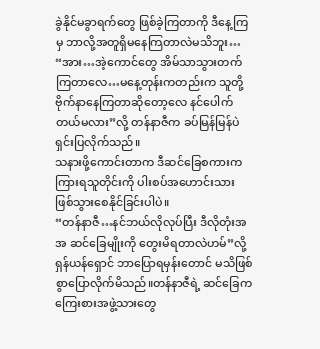ခွဲနိုင်မခွာရက်တွေ ဖြစ်ခဲ့ကြတာကို ဒီနေ့ကြမှ ဘာလို့အတူရှိမနေကြတာလဲမသိဘူး…
“အား…အဲ့ကောင်တွေ အိမ်သာသွားတက်ကြတာလေ…မနေ့တုန်းကတည်းက သူတို့ ဗိုက်နာနေကြတာဆိုတော့လေ နင်ပေါက်တယ်မလား”လို့ တန်နာဇီက ခပ်မြန်မြန်ပဲ ရှင်းပြလိုက်သည်။
သနားဖို့ကောင်းတာက ဒီဆင်ခြေစကားက ကြားရသူတိုင်းကို ပါးစပ်အဟောင်းသား ဖြစ်သွားစေနိုင်ခြင်းပါပဲ။
“တန်နာဇီ…နင်ဘယ်လိုလုပ်ပြီး ဒီလိုတုံးအအ ဆင်ခြေမျိုးကို တွေးမိရတာလဲဟမ်”လို့ ရှန်ယန်ရှောင် ဘာပြောရမှန်းတောင် မသိဖြစ်စွာပြောလိုက်မိသည်။တန်နာဇီရဲ့ ဆင်ခြေက ကြေးစားအဖွဲ့သားတွေ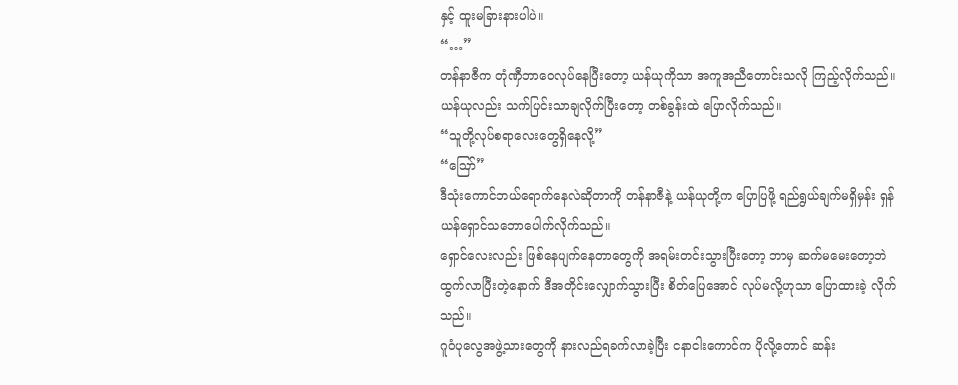နှင့် ထူးမခြားနားပါပဲ။
“…”
တန်နာဇီက တုံဏှီဘာဝေလုပ်နေပြီးတော့ ယန်ယုကိုသာ အကူအညီတောင်းသလို ကြည့်လိုက်သည်။
ယန်ယုလည်း သက်ပြင်းသာချလိုက်ပြီးတော့ တစ်ခွန်းထဲ ပြောလိုက်သည်။
“သူတို့လုပ်စရာလေးတွေရှိနေလို့”
“ဪ”
ဒီသုံးကောင်ဘယ်ရောက်နေလဲဆိုတာကို တန်နာဇီနဲ့ ယန်ယုတို့က ပြောပြဖို့ ရည်ရွယ်ချက်မရှိမှန်း ရှန်ယန်ရှောင်သဘောပေါက်လိုက်သည်။
ရှောင်လေးလည်း ဖြစ်နေပျက်နေတာတွေကို အရမ်းတင်းသွားပြီးတော့ ဘာမှ ဆက်မမေးတော့ဘဲ ထွက်လာပြီးတဲ့နောက် ဒီအတိုင်းလျှောက်သွားပြီး စိတ်ပြေအောင် လုပ်မလို့ဟုသာ ပြောထားခဲ့ လိုက်သည်။
ဂူဝံပုလွေအဖွဲ့သားတွေကို နားလည်ရခက်လာခဲ့ပြီး ငနာငါးကောင်က ပိုလို့တောင် ဆန်း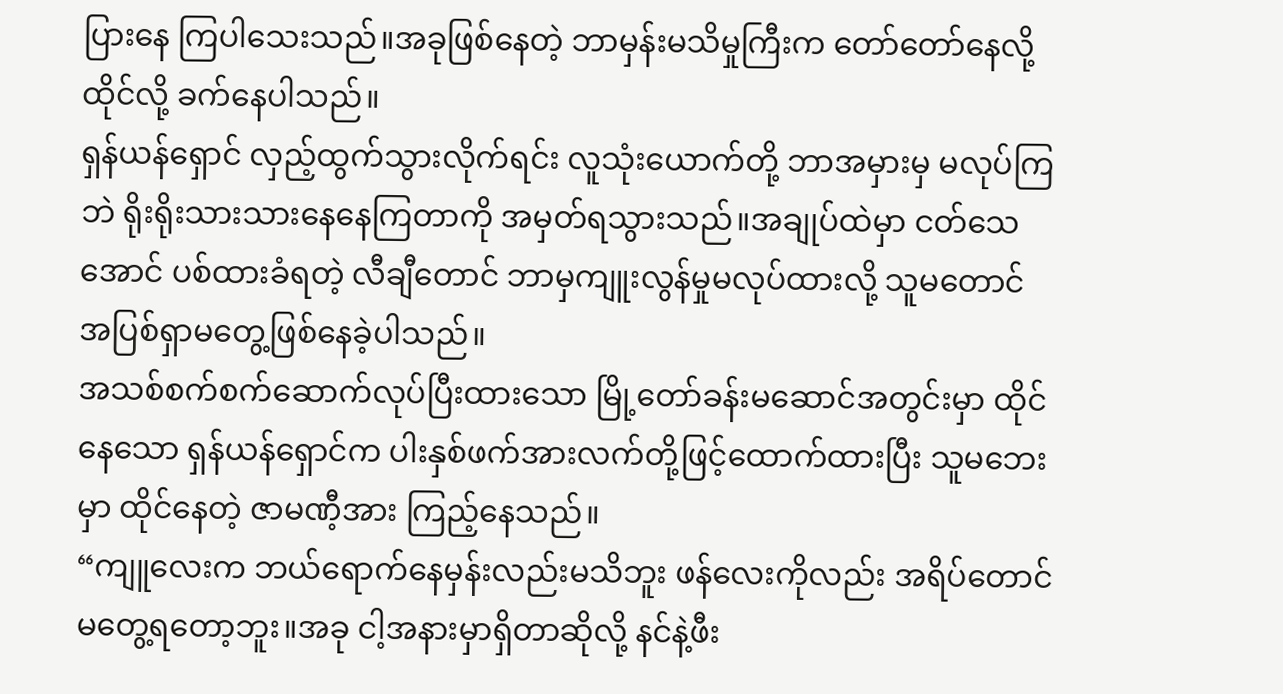ပြားနေ ကြပါသေးသည်။အခုဖြစ်နေတဲ့ ဘာမှန်းမသိမှုကြီးက တော်တော်နေလို့ထိုင်လို့ ခက်နေပါသည်။
ရှန်ယန်ရှောင် လှည့်ထွက်သွားလိုက်ရင်း လူသုံးယောက်တို့ ဘာအမှားမှ မလုပ်ကြဘဲ ရိုးရိုးသားသားနေနေကြတာကို အမှတ်ရသွားသည်။အချုပ်ထဲမှာ ငတ်သေအောင် ပစ်ထားခံရတဲ့ လီချီတောင် ဘာမှကျူးလွန်မှုမလုပ်ထားလို့ သူမတောင် အပြစ်ရှာမတွေ့ဖြစ်နေခဲ့ပါသည်။
အသစ်စက်စက်ဆောက်လုပ်ပြီးထားသော မြို့တော်ခန်းမဆောင်အတွင်းမှာ ထိုင်နေသော ရှန်ယန်ရှောင်က ပါးနှစ်ဖက်အားလက်တို့ဖြင့်ထောက်ထားပြီး သူမဘေးမှာ ထိုင်နေတဲ့ ဇာမဏီ့အား ကြည့်နေသည်။
“ကျူလေးက ဘယ်ရောက်နေမှန်းလည်းမသိဘူး ဖန်လေးကိုလည်း အရိပ်တောင် မတွေ့ရတော့ဘူး။အခု ငါ့အနားမှာရှိတာဆိုလို့ နင်နဲ့ဖီး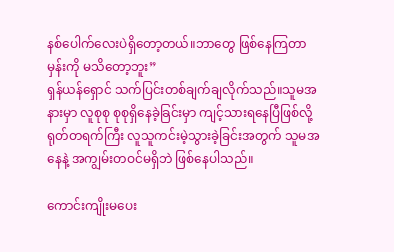နစ်ပေါက်လေးပဲရှိတော့တယ်။ဘာတွေ ဖြစ်နေကြတာမှန်းကို မသိတော့ဘူး”
ရှန်ယန်ရှောင် သက်ပြင်းတစ်ချက်ချလိုက်သည်။သူမအနားမှာ လူစုစု စုစုရှိနေခဲ့ခြင်းမှာ ကျင့်သားရနေပြီဖြစ်လို့ ရုတ်တရက်ကြီး လူသူကင်းမဲ့သွားခဲ့ခြင်းအတွက် သူမအနေနဲ့ အကျွမ်းတဝင်မရှိဘဲ ဖြစ်နေပါသည်။

ကောင်းကျိုးမပေး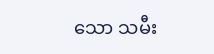သော သမီး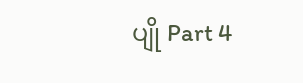ပျို Part 4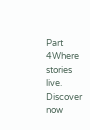Part 4Where stories live. Discover now